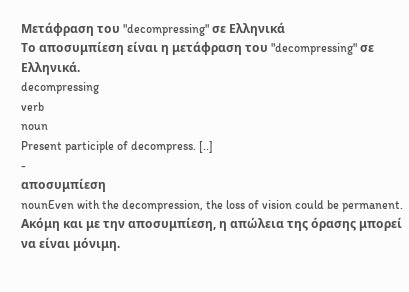Μετάφραση του "decompressing" σε Ελληνικά
Το αποσυμπίεση είναι η μετάφραση του "decompressing" σε Ελληνικά.
decompressing
verb
noun
Present participle of decompress. [..]
-
αποσυμπίεση
nounEven with the decompression, the loss of vision could be permanent.
Ακόμη και με την αποσυμπίεση, η απώλεια της όρασης μπορεί να είναι μόνιμη.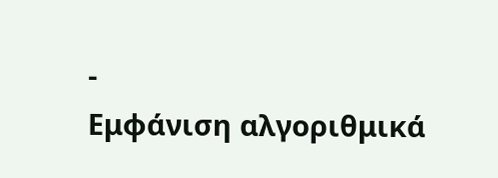-
Εμφάνιση αλγοριθμικά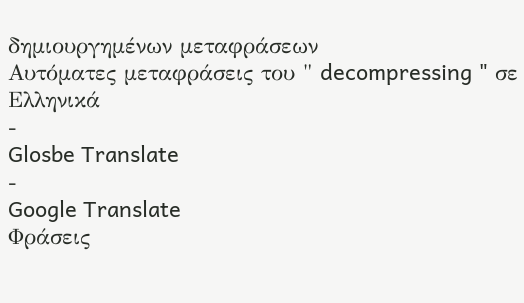δημιουργημένων μεταφράσεων
Αυτόματες μεταφράσεις του " decompressing " σε Ελληνικά
-
Glosbe Translate
-
Google Translate
Φράσεις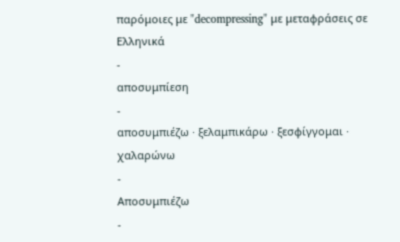παρόμοιες με "decompressing" με μεταφράσεις σε Ελληνικά
-
αποσυμπίεση
-
αποσυμπιέζω · ξελαμπικάρω · ξεσφίγγομαι · χαλαρώνω
-
Αποσυμπιέζω
-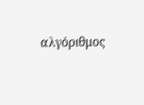αλγόριθμος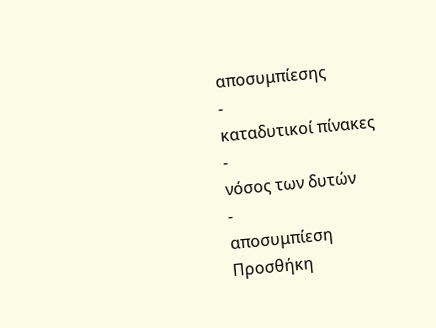αποσυμπίεσης
-
καταδυτικοί πίνακες
-
νόσος των δυτών
-
αποσυμπίεση
Προσθήκη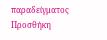παραδείγματος
Προσθήκη